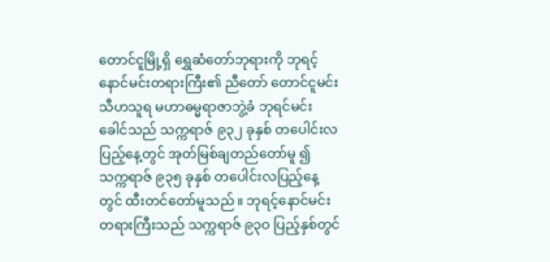တောင်ငူမြို့ရှိ ရွှေဆံတော်ဘုရားကို ဘုရင့်နောင်မင်းတရားကြီး၏ ညီတော် တောင်ငူမင်းသီဟသူရ မဟာဓမ္မရာဇာဘွဲ့ခံ ဘုရင်မင်းခေါင်သည် သက္ကရာဇ် ၉၃၂ ခုနှစ် တပေါင်းလပြည့်နေ့တွင် အုတ်မြစ်ချတည်တော်မူ ၍ သက္ကရာဇ် ၉၃၅ ခုနှစ် တပေါင်းလပြည့်နေ့တွင် ထီးတင်တော်မူသည်။ ဘုရင့်နောင်မင်းတရားကြီးသည် သက္ကရာဇ် ၉၃ဝ ပြည့်နှစ်တွင်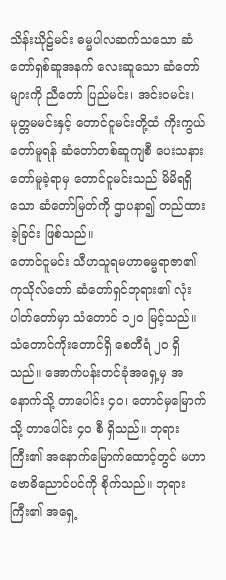သိန်းဃိုဠ်မင်း ဓမ္မပါလဆက်သသော ဆံတော်ရှစ်ဆူအနက် လေးဆူသော ဆံတော်များကို ညီတော် ပြည်မင်း၊ အင်းဝမင်း၊ မုတ္တမမင်းနှင့် တောင်ငူမင်းတို့ထံ ကိုးကွယ်တော်မူရန် ဆံတော်တစ်ဆူကျစီ ပေးသနားတော်မူခဲ့ရာမှ တောင်ငူမင်းသည် မိမိရရှိသော ဆံတော်မြတ်ကို ဌာပနာ၍ တည်ထားခဲ့ခြင်း ဖြစ်သည်။
တောင်ငူမင်း သီဟသူရမဟာဓမ္မရာဇာ၏ ကုသိုလ်တော် ဆံတော်ရှင်ဘုရား၏ လုံးပါတ်တော်မှာ သံတောင် ၁၂ဝ မြင့်သည်။ သံတောင်ကိုးတောင်ရှိ စေတီရံ ၂ဝ ရှိသည်။ အောက်ပန်းတင်ခုံအရှေ့မှ အနောက်သို့ တာပေါင်း ၄ဝ၊ တောင်မှမြောက်သို့ တာပေါင်း ၄ဝ စီ ရှိသည်။ ဘုရားကြီး၏ အနောက်မြောက်ထောင့်တွင် မဟာဗောဓိညောင်ပင်ကို စိုက်သည်။ ဘုရားကြီး၏ အရှေ့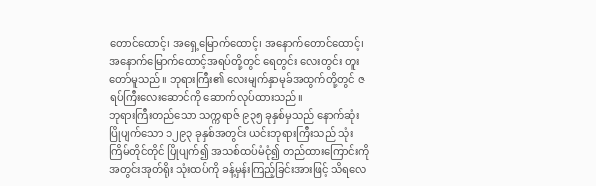တောင်ထောင့်၊ အရှေ့မြောက်ထောင့်၊ အနောက်တောင်ထောင့်၊ အနောက်မြောက်ထောင့်အရပ်တို့တွင် ရေတွင်း လေးတွင်း တူးတော်မူသည်။ ဘုရားကြီး၏ လေးမျက်နှာမုခ်အထွက်တို့တွင် ဇရပ်ကြီးလေးဆောင်ကို ဆောက်လုပ်ထားသည်။
ဘုရားကြီးတည်သော သက္ကရာဇ် ၉၃၅ ခုနှစ်မှသည် နောက်ဆုံး ပြိုပျက်သော ၁၂၉၃ ခုနှစ်အတွင်း ယင်းဘုရားကြီးသည် သုံးကြိမ်တိုင်တိုင် ပြိုပျက်၍ အသစ်ထပ်မံငုံ၍ တည်ထားကြောင်းကို အတွင်းအုတ်ရိုး သုံးထပ်ကို ခန့်မှန်းကြည့်ခြင်းအားဖြင့် သိရလေ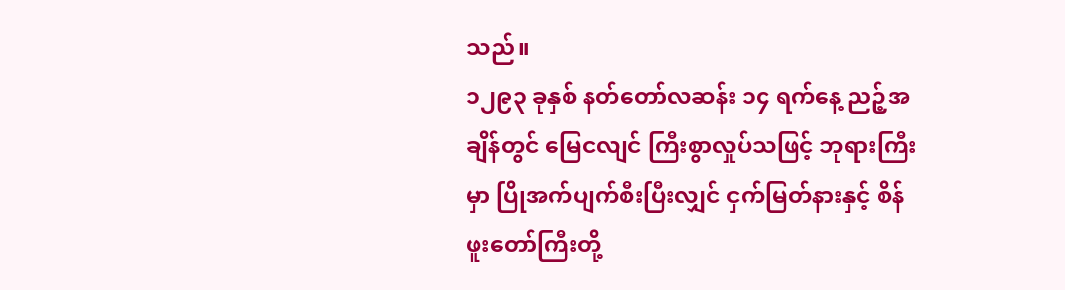သည်။
၁၂၉၃ ခုနှစ် နတ်တော်လဆန်း ၁၄ ရက်နေ့ ညဉ့်အချိန်တွင် မြေငလျင် ကြီးစွာလှုပ်သဖြင့် ဘုရားကြီးမှာ ပြိုအက်ပျက်စီးပြီးလျှင် ငှက်မြတ်နားနှင့် စိန်ဖူးတော်ကြီးတို့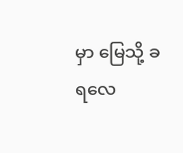မှာ မြေသို့ ခရလေ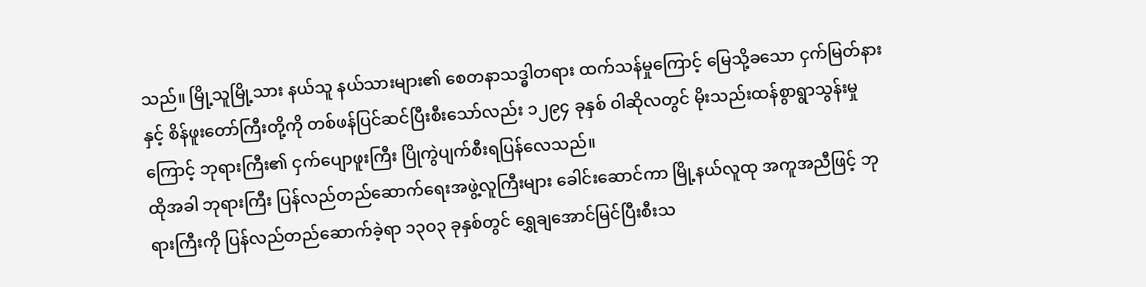သည်။ မြို့သူမြို့သား နယ်သူ နယ်သားများ၏ စေတနာသဒ္ဓါတရား ထက်သန်မှုကြောင့် မြေသို့ခသော ငှက်မြတ်နားနှင့် စိန်ဖူးတော်ကြီးတို့ကို တစ်ဖန်ပြင်ဆင်ပြီးစီးသော်လည်း ၁၂၉၄ ခုနှစ် ဝါဆိုလတွင် မိုးသည်းထန်စွာရွာသွန်းမှုကြောင့် ဘုရားကြီး၏ ငှက်ပျောဖူးကြီး ပြိုကွဲပျက်စီးရပြန်လေသည်။
ထိုအခါ ဘုရားကြီး ပြန်လည်တည်ဆောက်ရေးအဖွဲ့လူကြီးများ ခေါင်းဆောင်ကာ မြို့နယ်လူထု အကူအညီဖြင့် ဘုရားကြီးကို ပြန်လည်တည်ဆောက်ခဲ့ရာ ၁၃ဝ၃ ခုနှစ်တွင် ရွှေချအောင်မြင်ပြီးစီးသ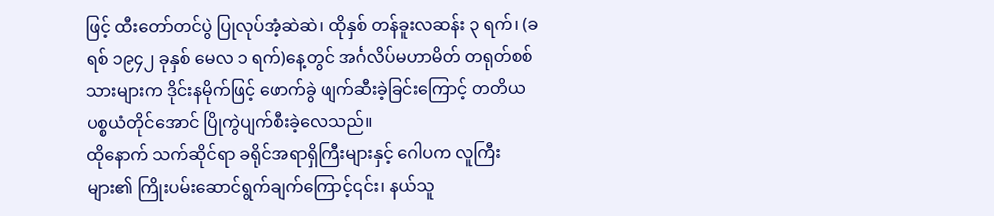ဖြင့် ထီးတော်တင်ပွဲ ပြုလုပ်အံ့ဆဲဆဲ၊ ထိုနှစ် တန်ခူးလဆန်း ၃ ရက်၊ (ခရစ် ၁၉၄၂ ခုနှစ် မေလ ၁ ရက်)နေ့တွင် အင်္ဂလိပ်မဟာမိတ် တရုတ်စစ်သားများက ဒိုင်းနမိုက်ဖြင့် ဖောက်ခွဲ ဖျက်ဆီးခဲ့ခြင်းကြောင့် တတိယပစ္စယံတိုင်အောင် ပြိုကွဲပျက်စီးခဲ့လေသည်။
ထိုနောက် သက်ဆိုင်ရာ ခရိုင်အရာရှိကြီးများနှင့် ဂေါပက လူကြီးများ၏ ကြိုးပမ်းဆောင်ရွက်ချက်ကြောင့်၎င်း၊ နယ်သူ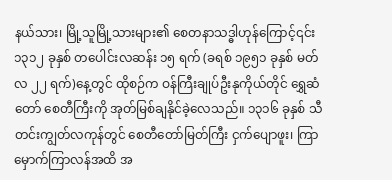နယ်သား၊ မြို့သူမြို့သားများ၏ စေတနာသဒ္ဓါဟုန်ကြောင့်၎င်း ၁၃၁၂ ခုနှစ် တပေါင်းလဆန်း ၁၅ ရက် (ခရစ် ၁၉၅၁ ခုနှစ် မတ်လ ၂၂ ရက်)နေ့တွင် ထိုစဉ်က ဝန်ကြီးချုပ်ဦးနုကိုယ်တိုင် ရွှေဆံတော် စေတီကြီးကို အုတ်မြစ်ချနိုင်ခဲ့လေသည်။ ၁၃၁၆ ခုနှစ် သီတင်းကျွတ်လကုန်တွင် စေတီတော်မြတ်ကြီး ငှက်ပျောဖူး၊ ကြာမှောက်ကြာလန်အထိ အ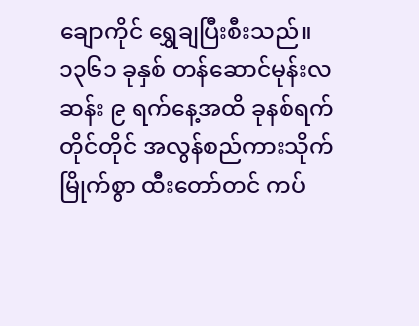ချောကိုင် ရွှေချပြီးစီးသည်။ ၁၃၆၁ ခုနှစ် တန်ဆောင်မုန်းလဆန်း ၉ ရက်နေ့အထိ ခုနစ်ရက်တိုင်တိုင် အလွန်စည်ကားသိုက်မြိုက်စွာ ထီးတော်တင် ကပ်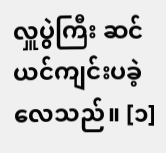လှူပွဲကြီး ဆင်ယင်ကျင်းပခဲ့လေသည်။ [၁]